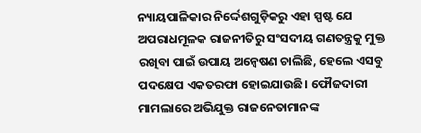ନ୍ୟାୟପାଳିକାର ନିର୍ଦ୍ଦେଶଗୁଡ଼ିକରୁ ଏହା ସ୍ପଷ୍ଟ ଯେ ଅପରାଧମୂଳକ ରାଜନୀତିରୁ ସଂସଦୀୟ ଗଣତନ୍ତ୍ରକୁ ମୁକ୍ତ ରଖିବା ପାଇଁ ଉପାୟ ଅନ୍ବେଷଣ ଚାଲିଛି, ହେଲେ ଏସବୁ ପଦକ୍ଷେପ ଏକତରଫା ହୋଇଯାଉଛି। ଫୌଜଦାରୀ ମାମଲାରେ ଅଭିଯୁକ୍ତ ରାଜନେତାମାନଙ୍କ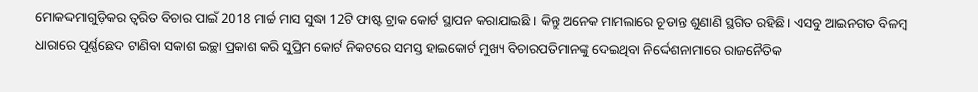ମୋକଦ୍ଦମାଗୁଡ଼ିକର ତ୍ବରିତ ବିଚାର ପାଇଁ 2018 ମାର୍ଚ୍ଚ ମାସ ସୁଦ୍ଧା 12ଟି ଫାଷ୍ଟ ଟ୍ରାକ କୋର୍ଟ ସ୍ଥାପନ କରାଯାଇଛି । କିନ୍ତୁ ଅନେକ ମାମଲାରେ ଚୂଡାନ୍ତ ଶୁଣାଣି ସ୍ଥଗିତ ରହିଛି। ଏସବୁ ଆଇନଗତ ବିଳମ୍ବ ଧାରାରେ ପୂର୍ଣ୍ଣଛେଦ ଟାଣିବା ସକାଶ ଇଚ୍ଛା ପ୍ରକାଶ କରି ସୁପ୍ରିମ କୋର୍ଟ ନିକଟରେ ସମସ୍ତ ହାଇକୋର୍ଟ ମୁଖ୍ୟ ବିଚାରପତିମାନଙ୍କୁ ଦେଇଥିବା ନିର୍ଦ୍ଦେଶନାମାରେ ରାଜନୈତିକ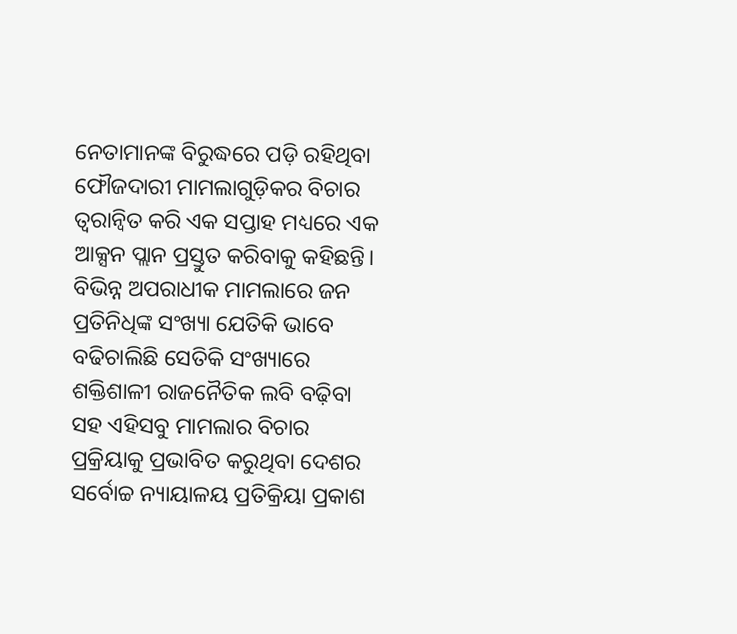ନେତାମାନଙ୍କ ବିରୁଦ୍ଧରେ ପଡ଼ି ରହିଥିବା ଫୌଜଦାରୀ ମାମଲାଗୁଡ଼ିକର ବିଚାର ତ୍ବରାନ୍ବିତ କରି ଏକ ସପ୍ତାହ ମଧ୍ୟରେ ଏକ ଆକ୍ସନ ପ୍ଲାନ ପ୍ରସ୍ତୁତ କରିବାକୁ କହିଛନ୍ତି। ବିଭିନ୍ନ ଅପରାଧୀକ ମାମଲାରେ ଜନ ପ୍ରତିନିଧିଙ୍କ ସଂଖ୍ୟା ଯେତିକି ଭାବେ ବଢିଚାଲିଛି ସେତିକି ସଂଖ୍ୟାରେ ଶକ୍ତିଶାଳୀ ରାଜନୈତିକ ଲବି ବଢ଼ିବା ସହ ଏହିସବୁ ମାମଲାର ବିଚାର ପ୍ରକ୍ରିୟାକୁ ପ୍ରଭାବିତ କରୁଥିବା ଦେଶର ସର୍ବୋଚ୍ଚ ନ୍ୟାୟାଳୟ ପ୍ରତିକ୍ରିୟା ପ୍ରକାଶ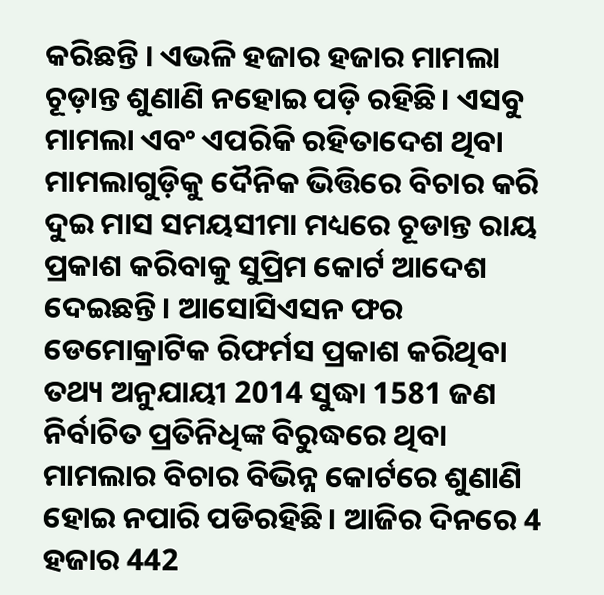କରିଛନ୍ତି । ଏଭଳି ହଜାର ହଜାର ମାମଲା ଚୂଡ଼ାନ୍ତ ଶୁଣାଣି ନହୋଇ ପଡ଼ି ରହିଛି। ଏସବୁ ମାମଲା ଏବଂ ଏପରିକି ରହିତାଦେଶ ଥିବା ମାମଲାଗୁଡ଼ିକୁ ଦୈନିକ ଭିତ୍ତିରେ ବିଚାର କରି ଦୁଇ ମାସ ସମୟସୀମା ମଧ୍ୟରେ ଚୂଡାନ୍ତ ରାୟ ପ୍ରକାଶ କରିବାକୁ ସୁପ୍ରିମ କୋର୍ଟ ଆଦେଶ ଦେଇଛନ୍ତି। ଆସୋସିଏସନ ଫର ଡେମୋକ୍ରାଟିକ ରିଫର୍ମସ ପ୍ରକାଶ କରିଥିବା ତଥ୍ୟ ଅନୁଯାୟୀ 2014 ସୁଦ୍ଧା 1581 ଜଣ ନିର୍ବାଚିତ ପ୍ରତିନିଧିଙ୍କ ବିରୁଦ୍ଧରେ ଥିବା ମାମଲାର ବିଚାର ବିଭିନ୍ନ କୋର୍ଟରେ ଶୁଣାଣି ହୋଇ ନପାରି ପଡିରହିଛି। ଆଜିର ଦିନରେ 4 ହଜାର 442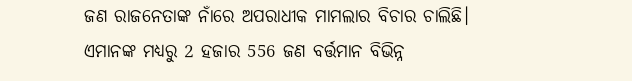ଜଣ ରାଜନେତାଙ୍କ ନାଁରେ ଅପରାଧୀକ ମାମଲାର ବିଚାର ଚାଲିଛି। ଏମାନଙ୍କ ମଧ୍ୟରୁ 2 ହଜାର 556 ଜଣ ବର୍ତ୍ତମାନ ବିଭିନ୍ନ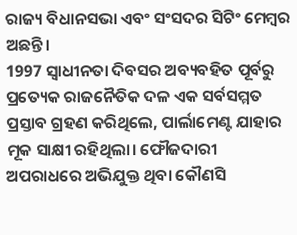ରାଜ୍ୟ ବିଧାନସଭା ଏବଂ ସଂସଦର ସିଟିଂ ମେମ୍ବର ଅଛନ୍ତି।
1997 ସ୍ବାଧୀନତା ଦିବସର ଅବ୍ୟବହିତ ପୂର୍ବରୁ ପ୍ରତ୍ୟେକ ରାଜନୈତିକ ଦଳ ଏକ ସର୍ବସମ୍ମତ ପ୍ରସ୍ତାବ ଗ୍ରହଣ କରିଥିଲେ, ପାର୍ଲାମେଣ୍ଟ ଯାହାର ମୂକ ସାକ୍ଷୀ ରହିଥିଲା। ଫୌଜଦାରୀ ଅପରାଧରେ ଅଭିଯୁକ୍ତ ଥିବା କୌଣସି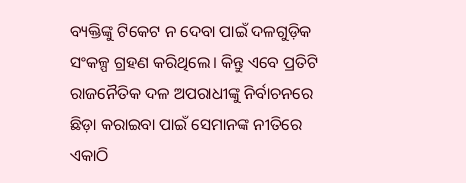ବ୍ୟକ୍ତିଙ୍କୁ ଟିକେଟ ନ ଦେବା ପାଇଁ ଦଳଗୁଡ଼ିକ ସଂକଳ୍ପ ଗ୍ରହଣ କରିଥିଲେ। କିନ୍ତୁ ଏବେ ପ୍ରତିଟି ରାଜନୈତିକ ଦଳ ଅପରାଧୀଙ୍କୁ ନିର୍ବାଚନରେ ଛିଡ଼ା କରାଇବା ପାଇଁ ସେମାନଙ୍କ ନୀତିରେ ଏକାଠି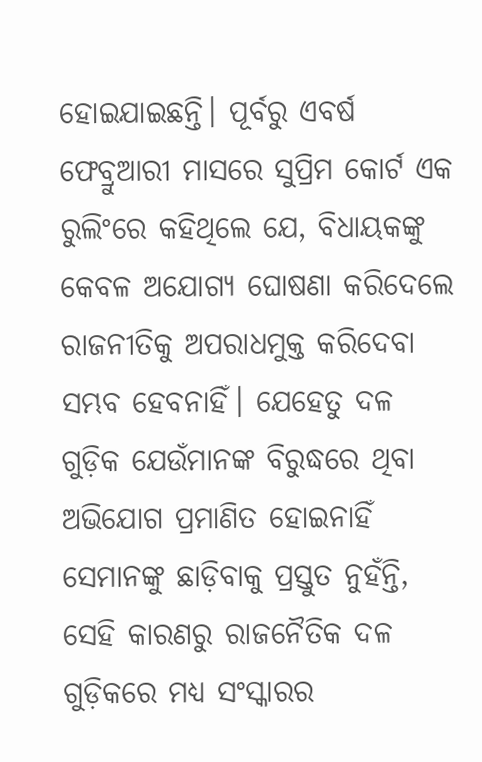ହୋଇଯାଇଛନ୍ତି। ପୂର୍ବରୁ ଏବର୍ଷ ଫେବ୍ରୁଆରୀ ମାସରେ ସୁପ୍ରିମ କୋର୍ଟ ଏକ ରୁଲିଂରେ କହିଥିଲେ ଯେ, ବିଧାୟକଙ୍କୁ କେବଳ ଅଯୋଗ୍ୟ ଘୋଷଣା କରିଦେଲେ ରାଜନୀତିକୁ ଅପରାଧମୁକ୍ତ କରିଦେବା ସମ୍ଭବ ହେବନାହିଁ। ଯେହେତୁ ଦଳ ଗୁଡ଼ିକ ଯେଉଁମାନଙ୍କ ବିରୁଦ୍ଧରେ ଥିବା ଅଭିଯୋଗ ପ୍ରମାଣିତ ହୋଇନାହିଁ ସେମାନଙ୍କୁ ଛାଡ଼ିବାକୁ ପ୍ରସ୍ତୁତ ନୁହଁନ୍ତି, ସେହି କାରଣରୁ ରାଜନୈତିକ ଦଳ ଗୁଡ଼ିକରେ ମଧ୍ୟ ସଂସ୍କାରର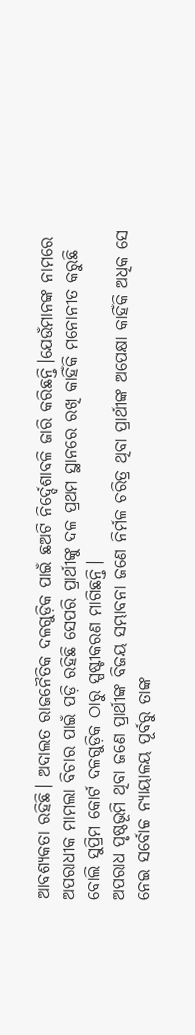ଆବଶ୍ୟକତା ରହିଛି। ଅଦାଲତ ରାଜନୈତିକ ଦଳଗୁଡ଼ିକ ପାଇଁ ଛଅଟି ନିର୍ଦ୍ଦେଶାବଳି ଜାରି କରିଛନ୍ତି।ଯେଉଁମାନଙ୍କ ନାମରେ ଅପରାଧୀକ ମାମଲା ବିଚାର ପାଇଁ ପଡ଼ି ରହିଛି ସେପରି ପ୍ରାର୍ଥୀଙ୍କୁ ଦଳ ପ୍ରଥମ ସ୍ଥାନରେ ରଖି କାହିଁକି ମନୋନୀତ କରୁଛି ବୋଲି ସୁପ୍ରିମ କୋର୍ଟ ଦଳଗୁଡ଼ିକ ଠାରୁ ସ୍ପଷ୍ଟୀକରଣ ମାଗିଛନ୍ତି।
ଅପରାଧ ପୃଷ୍ଠଭୂମି ଥିବା ଜଣେ ପ୍ରାର୍ଥୀଙ୍କ ବିଜୟ ସମ୍ଭାବନା ଜଣେ ନିର୍ମଳ ଚରିତ୍ର ଥିବା ପ୍ରାର୍ଥୀଙ୍କ ଅପେକ୍ଷା କାହିଁକି ଅଧିକ ସେ ନେଇ ସର୍ବୋଚ୍ଚ ନ୍ୟାୟାଳୟ ପୂର୍ବରୁ ତାଙ୍କ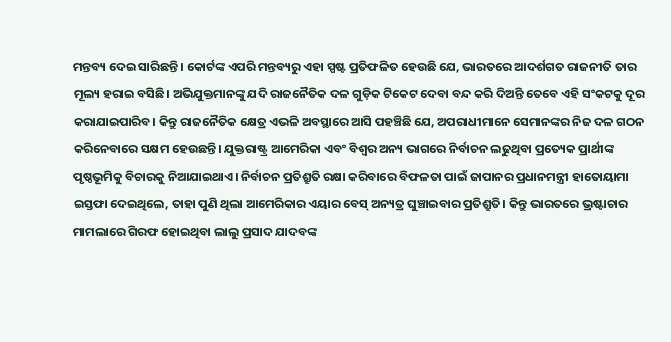ମନ୍ତବ୍ୟ ଦେଇ ସାରିଛନ୍ତି। କୋର୍ଟଙ୍କ ଏପରି ମନ୍ତବ୍ୟରୁ ଏହା ସ୍ପଷ୍ଟ ପ୍ରତିଫଳିତ ହେଉଛି ଯେ, ଭାରତରେ ଆଦର୍ଶଗତ ରାଜନୀତି ତାର ମୂଲ୍ୟ ହରାଇ ବସିଛି। ଅଭିଯୁକ୍ତମାନଙ୍କୁ ଯଦି ରାଜନୈତିକ ଦଳ ଗୁଡ଼ିକ ଟିକେଟ ଦେବା ବନ୍ଦ କରି ଦିଅନ୍ତି ତେବେ ଏହି ସଂକଟକୁ ଦୂର କରାଯାଇପାରିବ। କିନ୍ତୁ ରାଜନୈତିକ କ୍ଷେତ୍ର ଏଭଳି ଅବସ୍ଥାରେ ଆସି ପହଞ୍ଚିଛି ଯେ, ଅପରାଧୀମାନେ ସେମାନଙ୍କର ନିଜ ଦଳ ଗଠନ କରିନେବାରେ ସକ୍ଷମ ହେଉଛନ୍ତି। ଯୁକ୍ତରାଷ୍ଟ୍ର ଆମେରିକା ଏବଂ ବିଶ୍ବର ଅନ୍ୟ ଭାଗରେ ନିର୍ବାଚନ ଲଢୁଥିବା ପ୍ରତ୍ୟେକ ପ୍ରାର୍ଥୀଙ୍କ ପୃଷ୍ଠଭୂମିକୁ ବିଚାରକୁ ନିଆଯାଇଥାଏ। ନିର୍ବାଚନ ପ୍ରତିଶ୍ରୁତି ରକ୍ଷା କରିବାରେ ବିଫଳତା ପାଇଁ ଜାପାନର ପ୍ରଧାନମନ୍ତ୍ରୀ ହାତୋୟାମା ଇସ୍ତଫା ଦେଇଥିଲେ, ତାହା ପୁଣି ଥିଲା ଆମେରିକାର ଏୟାର ବେସ୍ ଅନ୍ୟତ୍ର ଘୁଞ୍ଚାଇବାର ପ୍ରତିଶ୍ରୁତି। କିନ୍ତୁ ଭାରତରେ ଭ୍ରଷ୍ଟାଚାର ମାମଲାରେ ଗିରଫ ହୋଇଥିବା ଲାଲୁ ପ୍ରସାଦ ଯାଦବଙ୍କ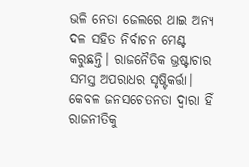ଭଳି ନେତା ଜେଲରେ ଥାଇ ଅନ୍ୟ ଦଳ ସହିତ ନିର୍ବାଚନ ମେଣ୍ଟ କରୁଛନ୍ତି। ରାଜନୈତିକ ଭ୍ରଷ୍ଟାଚାର ସମସ୍ତ ଅପରାଧର ସୃଷ୍ଟିକର୍ତ୍ତା। କେବଳ ଜନସଚେତନତା ଦ୍ବାରା ହିଁ ରାଜନୀତିକୁ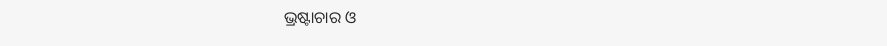ଭ୍ରଷ୍ଟାଚାର ଓ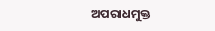ଅପରାଧମୁକ୍ତ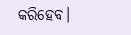କରିହେବ।